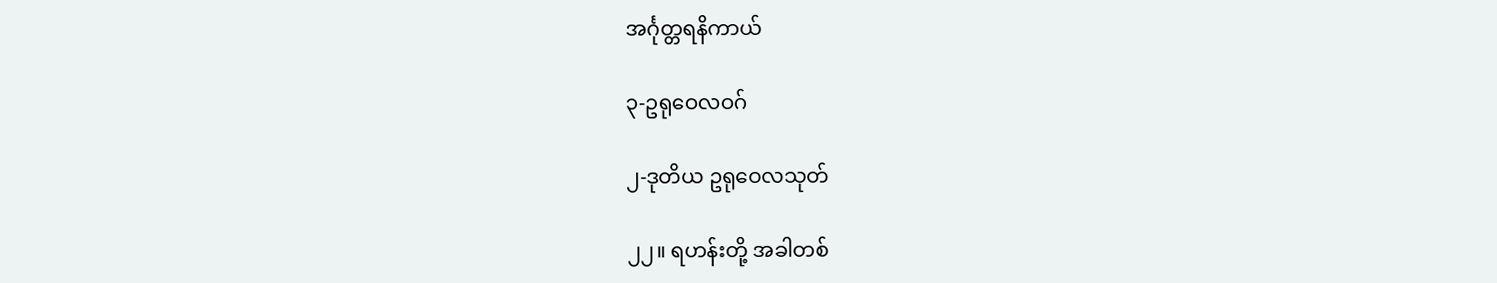အင်္ဂုတ္တရနိကာယ်

၃-ဥရုဝေလဝဂ်

၂-ဒုတိယ ဥရုဝေလသုတ်

၂၂။ ရဟန်းတို့ အခါတစ်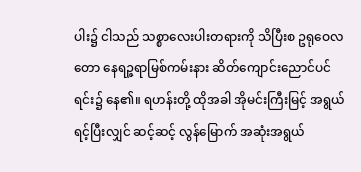ပါး၌ ငါသည် သစ္စာလေးပါးတရားကို သိပြီးစ ဥရုဝေလတော နေရဉ္ဇရာမြစ်ကမ်းနား ဆိတ်ကျောင်းညောင်ပင်ရင်း၌ နေ၏။ ရဟန်းတို့ ထိုအခါ အိုမင်းကြီးမြင့် အရွယ်ရင့်ပြီးလျှင် ဆင့်ဆင့် လွန်မြောက် အဆုံးအရွယ်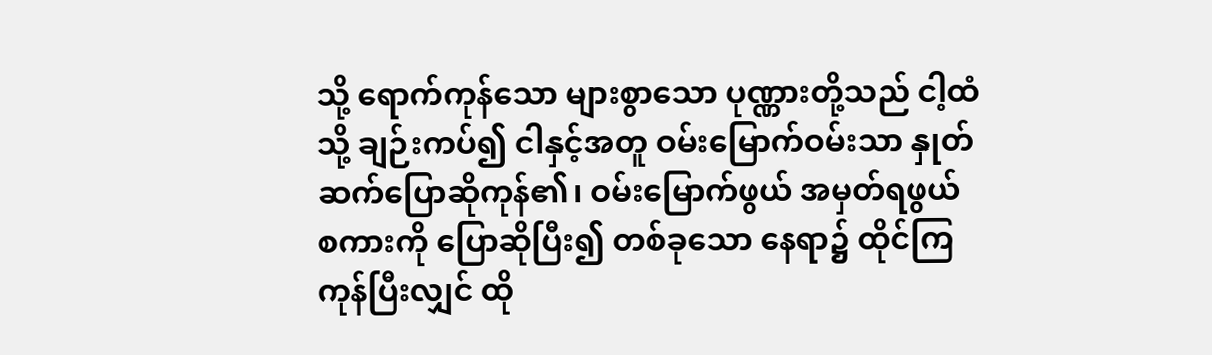သို့ ရောက်ကုန်သော များစွာသော ပုဏ္ဏားတို့သည် ငါ့ထံသို့ ချဉ်းကပ်၍ ငါနှင့်အတူ ဝမ်းမြောက်ဝမ်းသာ နှုတ်ဆက်ပြောဆိုကုန်၏၊ ဝမ်းမြောက်ဖွယ် အမှတ်ရဖွယ် စကားကို ပြောဆိုပြီး၍ တစ်ခုသော နေရာ၌ ထိုင်ကြကုန်ပြီးလျှင် ထို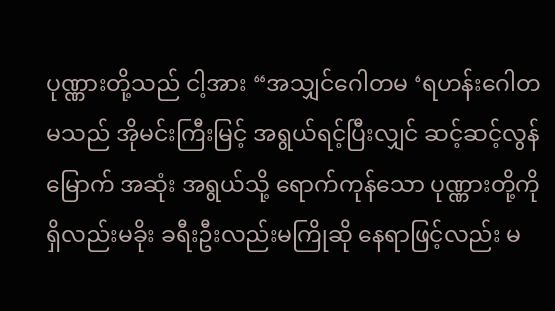ပုဏ္ဏားတို့သည် ငါ့အား “အသျှင်ဂေါတမ ‘ရဟန်းဂေါတမသည် အိုမင်းကြီးမြင့် အရွယ်ရင့်ပြီးလျှင် ဆင့်ဆင့်လွန်မြောက် အဆုံး အရွယ်သို့ ရောက်ကုန်သော ပုဏ္ဏားတို့ကို ရှိလည်းမခိုး ခရီးဦးလည်းမကြိုဆို နေရာဖြင့်လည်း မ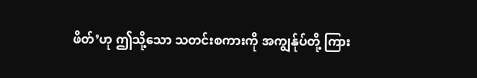ဖိတ်’ဟု ဤသို့သော သတင်းစကားကို အကျွန်ုပ်တို့ ကြား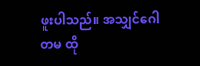ဖူးပါသည်။ အသျှင်ဂေါတမ ထို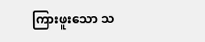ကြားဖူးသော သ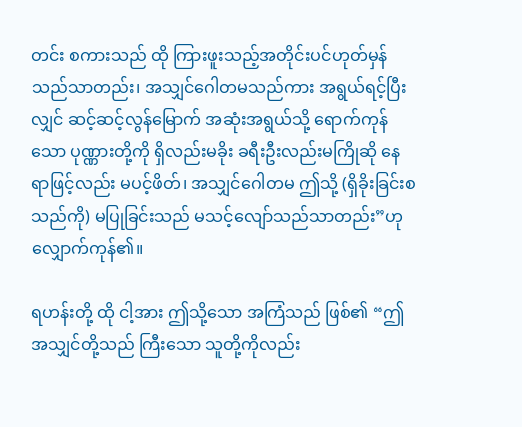တင်း စကားသည် ထို ကြားဖူးသည့်အတိုင်းပင်ဟုတ်မှန်သည်သာတည်း၊ အသျှင်ဂေါတမသည်ကား အရွယ်ရင့်ပြီးလျှင် ဆင့်ဆင့်လွန်မြောက် အဆုံးအရွယ်သို့ ရောက်ကုန်သော ပုဏ္ဏားတို့ကို ရှိလည်းမခိုး ခရီးဦးလည်းမကြိုဆို နေရာဖြင့်လည်း မပင့်ဖိတ်၊ အသျှင်ဂေါတမ ဤသို့ (ရှိခိုးခြင်းစသည်ကို) မပြုခြင်းသည် မသင့်လျော်သည်သာတည်း”ဟု လျှောက်ကုန်၏။

ရဟန်းတို့ ထို ငါ့အား ဤသို့သော အကြံသည် ဖြစ်၏ “ဤအသျှင်တို့သည် ကြီးသော သူတို့ကိုလည်း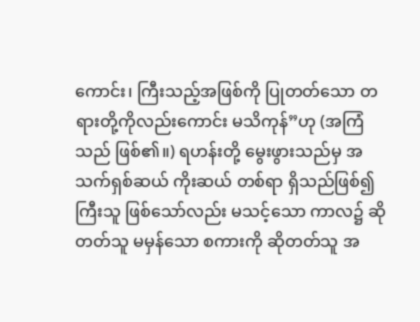ကောင်း၊ ကြီးသည့်အဖြစ်ကို ပြုတတ်သော တရားတို့ကိုလည်းကောင်း မသိကုန်”ဟု (အကြံသည် ဖြစ်၏။) ရဟန်းတို့ မွေးဖွားသည်မှ အသက်ရှစ်ဆယ် ကိုးဆယ် တစ်ရာ ရှိသည်ဖြစ်၍ ကြီးသူ ဖြစ်သော်လည်း မသင့်သော ကာလ၌ ဆိုတတ်သူ မမှန်သော စကားကို ဆိုတတ်သူ အ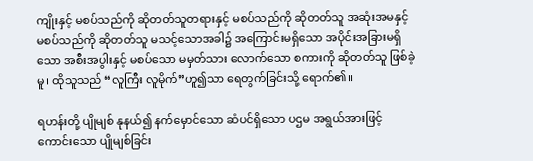ကျိုးနှင့် မစပ်သည်ကို ဆိုတတ်သူတရားနှင့် မစပ်သည်ကို ဆိုတတ်သူ အဆုံးအမနှင့် မစပ်သည်ကို ဆိုတတ်သူ မသင့်သောအခါ၌ အကြောင်းမရှိသော အပိုင်းအခြားမရှိသော အစီးအပွါးနှင့် မစပ်သော မမှတ်သား လောက်သော စကားကို ဆိုတတ်သူ ဖြစ်ခဲ့မူ၊ ထိုသူသည် “လူကြီး လူမိုက်”ဟူ၍သာ ရေတွက်ခြင်းသို့ ရောက်၏။

ရဟန်းတို့ ပျိုမျစ် နုနယ်၍ နက်မှောင်သော ဆံပင်ရှိသော ပဌမ အရွယ်အားဖြင့် ကောင်းသော ပျိုမျစ်ခြင်း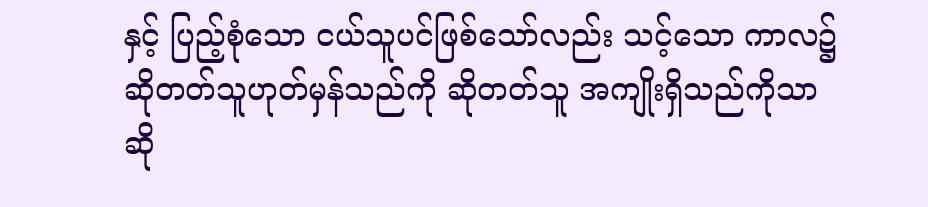နှင့် ပြည့်စုံသော ငယ်သူပင်ဖြစ်သော်လည်း သင့်သော ကာလ၌ ဆိုတတ်သူဟုတ်မှန်သည်ကို ဆိုတတ်သူ အကျိုးရှိသည်ကိုသာ ဆို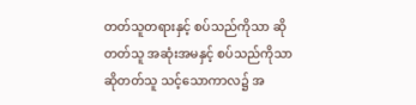တတ်သူတရားနှင့် စပ်သည်ကိုသာ ဆိုတတ်သူ အဆုံးအမနှင့် စပ်သည်ကိုသာ ဆိုတတ်သူ သင့်သောကာလ၌ အ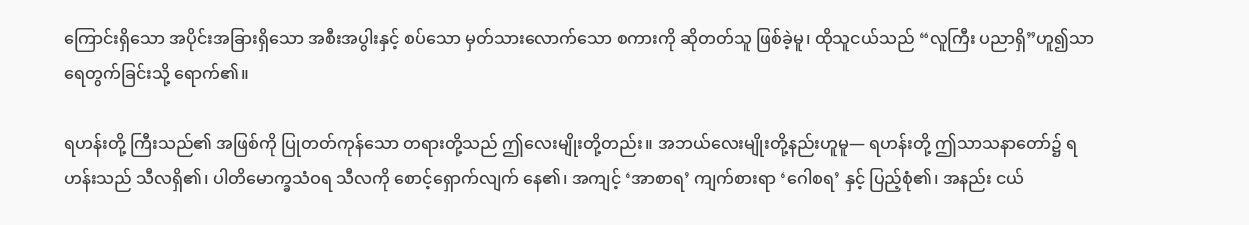ကြောင်းရှိသော အပိုင်းအခြားရှိသော အစီးအပွါးနှင့် စပ်သော မှတ်သားလောက်သော စကားကို ဆိုတတ်သူ ဖြစ်ခဲ့မူ၊ ထိုသူငယ်သည် “လူကြီး ပညာရှိ”ဟူ၍သာ ရေတွက်ခြင်းသို့ ရောက်၏။

ရဟန်းတို့ ကြီးသည်၏ အဖြစ်ကို ပြုတတ်ကုန်သော တရားတို့သည် ဤလေးမျိုးတို့တည်း။ အဘယ်လေးမျိုးတို့နည်းဟူမူ— ရဟန်းတို့ ဤသာသနာတော်၌ ရဟန်းသည် သီလရှိ၏၊ ပါတိမောက္ခသံဝရ သီလကို စောင့်ရှောက်လျက် နေ၏၊ အကျင့် ‘အာစာရ’ ကျက်စားရာ ‘ဂေါစရ’ နှင့် ပြည့်စုံ၏၊ အနည်း ငယ်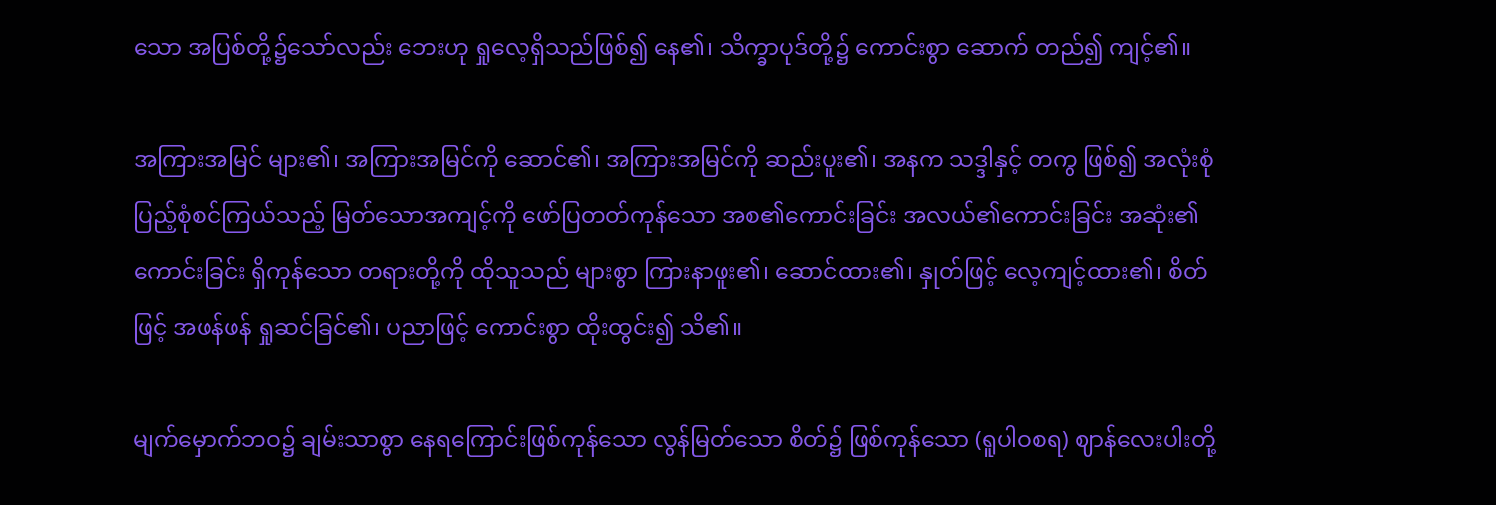သော အပြစ်တို့၌သော်လည်း ဘေးဟု ရှုလေ့ရှိသည်ဖြစ်၍ နေ၏၊ သိက္ခာပုဒ်တို့၌ ကောင်းစွာ ဆောက် တည်၍ ကျင့်၏။

အကြားအမြင် များ၏၊ အကြားအမြင်ကို ဆောင်၏၊ အကြားအမြင်ကို ဆည်းပူး၏၊ အနက သဒ္ဒါနှင့် တကွ ဖြစ်၍ အလုံးစုံပြည့်စုံစင်ကြယ်သည့် မြတ်သောအကျင့်ကို ဖော်ပြတတ်ကုန်သော အစ၏ကောင်းခြင်း အလယ်၏ကောင်းခြင်း အဆုံး၏ကောင်းခြင်း ရှိကုန်သော တရားတို့ကို ထိုသူသည် များစွာ ကြားနာဖူး၏၊ ဆောင်ထား၏၊ နှုတ်ဖြင့် လေ့ကျင့်ထား၏၊ စိတ်ဖြင့် အဖန်ဖန် ရှုဆင်ခြင်၏၊ ပညာဖြင့် ကောင်းစွာ ထိုးထွင်း၍ သိ၏။

မျက်မှောက်ဘဝ၌ ချမ်းသာစွာ နေရကြောင်းဖြစ်ကုန်သော လွန်မြတ်သော စိတ်၌ ဖြစ်ကုန်သော (ရူပါဝစရ) ဈာန်လေးပါးတို့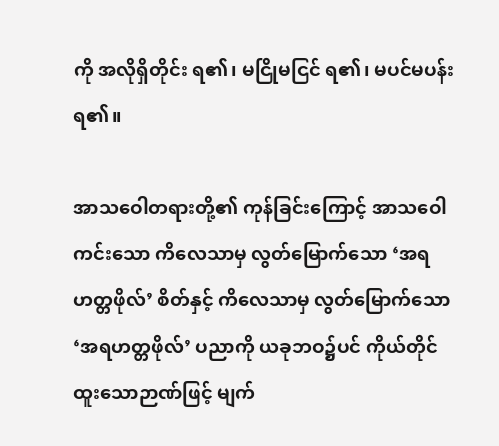ကို အလိုရှိတိုင်း ရ၏၊ မငြိုမငြင် ရ၏၊ မပင်မပန်း ရ၏။

အာသဝေါတရားတို့၏ ကုန်ခြင်းကြောင့် အာသဝေါကင်းသော ကိလေသာမှ လွတ်မြောက်သော ‘အရဟတ္တဖိုလ်’ စိတ်နှင့် ကိလေသာမှ လွတ်မြောက်သော ‘အရဟတ္တဖိုလ်’ ပညာကို ယခုဘဝ၌ပင် ကိုယ်တိုင် ထူးသောဉာဏ်ဖြင့် မျက်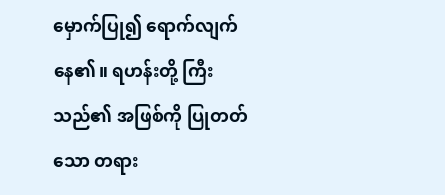မှောက်ပြု၍ ရောက်လျက် နေ၏။ ရဟန်းတို့ ကြီးသည်၏ အဖြစ်ကို ပြုတတ် သော တရား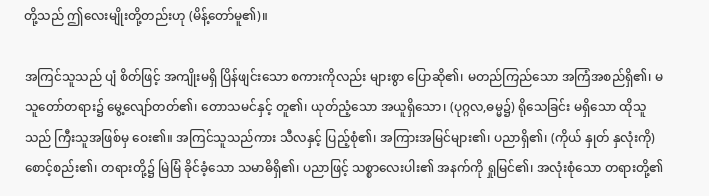တို့သည် ဤလေးမျိုးတို့တည်းဟု (မိန့်တော်မူ၏)။

အကြင်သူသည် ပျံ စိတ်ဖြင့် အကျိုးမရှိ ပြိန်ဖျင်းသော စကားကိုလည်း များစွာ ပြောဆို၏၊ မတည်ကြည်သော အကြံအစည်ရှိ၏၊ မသူတော်တရား၌ မွေ့လျော်တတ်၏၊ တောသမင်နှင့် တူ၏၊ ယုတ်ညံ့သော အယူရှိသော၊ (ပုဂ္ဂလ,ဓမ္မ၌) ရိုသေခြင်း မရှိသော ထိုသူသည် ကြီးသူအဖြစ်မှ ဝေး၏။ အကြင်သူသည်ကား သီလနှင့် ပြည့်စုံ၏၊ အကြားအမြင်များ၏၊ ပညာရှိ၏၊ (ကိုယ် နှုတ် နှလုံးကို) စောင့်စည်း၏၊ တရားတို့၌ မြဲမြံ ခိုင်ခံ့သော သမာဓိရှိ၏၊ ပညာဖြင့် သစ္စာလေးပါး၏ အနက်ကို ရှုမြင်၏၊ အလုံးစုံသော တရားတို့၏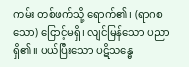ကမ်း တစ်ဖက်သို့ ရောက်၏၊ (ရာဂစသော) ငြောင့်မရှိ၊ လျင်မြန်သော ပညာရှိ၏။ ပယ်ပြီးသော ပဋိသန္ဓေ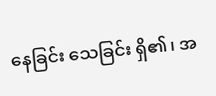နေခြင်း သေခြင်း ရှိ၏၊ အ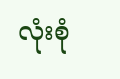လုံးစုံ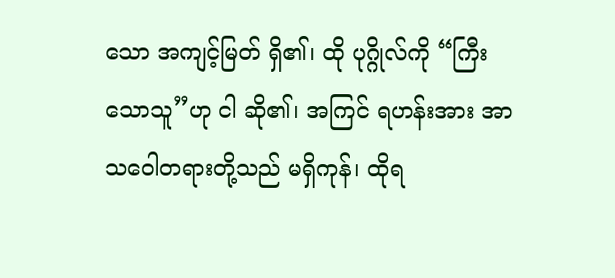သော အကျင့်မြတ် ရှိ၏၊ ထို ပုဂ္ဂိုလ်ကို “ကြီးသောသူ”ဟု ငါ ဆို၏၊ အကြင် ရဟန်းအား အာသဝေါတရားတို့သည် မရှိကုန်၊ ထိုရ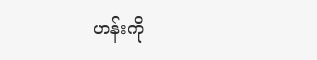ဟန်းကို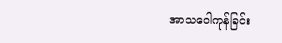အာသဝေါကုန်ခြင်း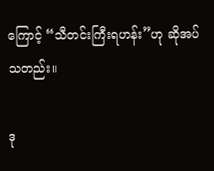ကြောင့် “သီတင်းကြီးရဟန်း”ဟု ဆိုအပ်သတည်း။

ဒု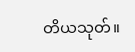တိယသုတ်။